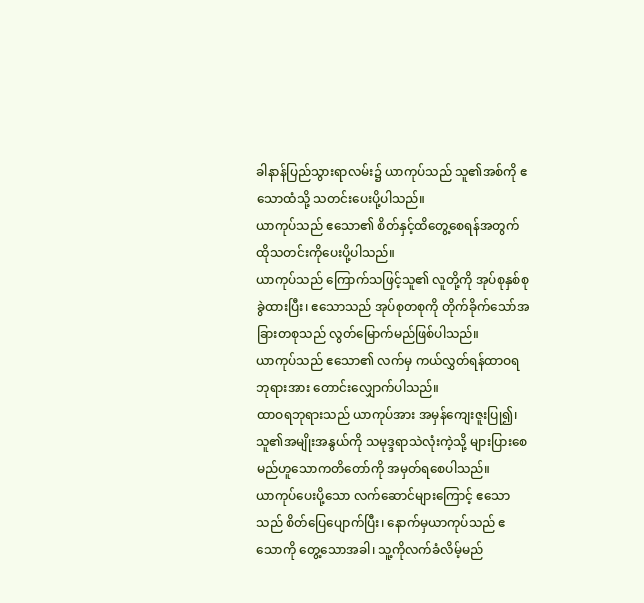ခါနာန်ပြည်သွားရာလမ်း၌ ယာကုပ်သည် သူ၏အစ်ကို ဧသောထံသို့ သတင်းပေးပို့ပါသည်။
ယာကုပ်သည် ဧသော၏ စိတ်နှင့်ထိတွေ့စေရန်အတွက် ထိုသတင်းကိုပေးပို့ပါသည်။
ယာကုပ်သည် ကြောက်သဖြင့်သူ၏ လူတို့ကို အုပ်စုနှစ်စုခွဲထားပြီး၊ ဧသောသည် အုပ်စုတစုကို တိုက်ခိုက်သော်အခြားတစုသည် လွတ်မြောက်မည်ဖြစ်ပါသည်။
ယာကုပ်သည် ဧသော၏ လက်မှ ကယ်လွှတ်ရန်ထာဝရဘုရားအား တောင်းလျှောက်ပါသည်။
ထာဝရဘုရားသည် ယာကုပ်အား အမှန်ကျေးဇူးပြု၍၊ သူ၏အမျိုးအနွယ်ကို သမုဒ္ဒရာသဲလုံးကဲ့သို့ များပြားစေမည်ဟူသောကတိတော်ကို အမှတ်ရစေပါသည်။
ယာကုပ်ပေးပို့သော လက်ဆောင်များကြောင့် ဧသောသည် စိတ်ပြေပျောက်ပြီး၊ နောက်မှယာကုပ်သည် ဧသောကို တွေ့သောအခါ၊ သူ့ကိုလက်ခံလိမ့်မည်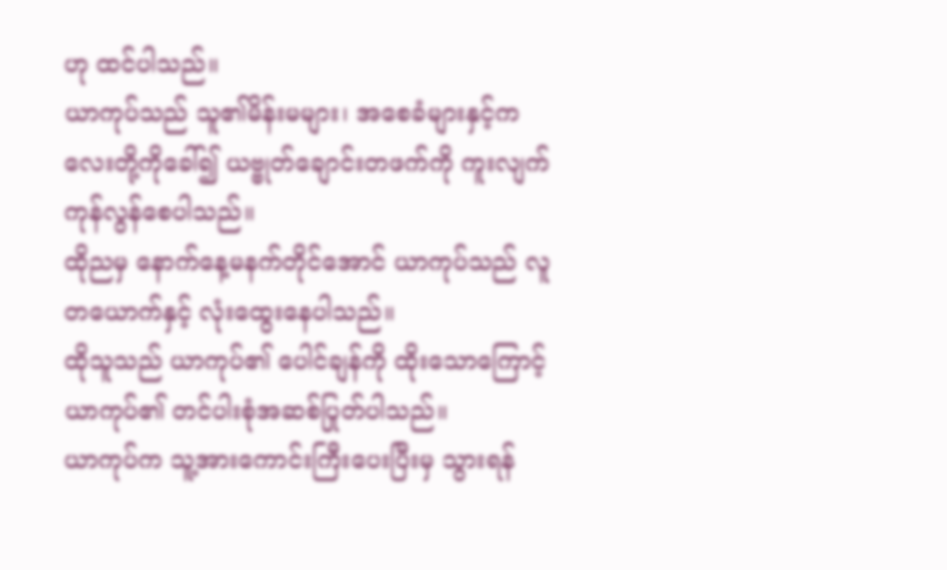ဟု ထင်ပါသည်။
ယာကုပ်သည် သူ၏မိန်းမများ၊ အစေခံများနှင့်ကလေးတို့ကိုခေါ်၍ ယဗ္ဗုတ်ချောင်းတဖက်ကို ကူးလျက် ကုန်လွန်စေပါသည်။
ထိုညမှ နောက်နေ့မနက်တိုင်အောင် ယာကုပ်သည် လူတယောက်နှင့် လုံးထွေးနေပါသည်။
ထိုသူသည် ယာကုပ်၏ ပေါင်ချန်ကို ထိုးသောကြောင့် ယာကုပ်၏ တင်ပါးစုံအဆစ်ပြုတ်ပါသည်။
ယာကုပ်က သူ့အားကောင်းကြီးပေးပြီးမှ သွားရန်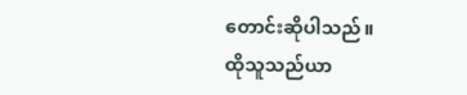တောင်းဆိုပါသည်။
ထိုသူသည်ယာ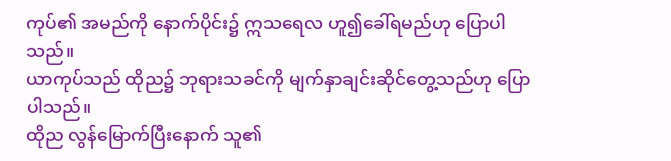ကုပ်၏ အမည်ကို နောက်ပိုင်း၌ ဣသရေလ ဟူ၍ခေါ်ရမည်ဟု ပြောပါသည်။
ယာကုပ်သည် ထိုည၌ ဘုရားသခင်ကို မျက်နှာချင်းဆိုင်တွေ့သည်ဟု ပြောပါသည်။
ထိုည လွန်မြောက်ပြီးနောက် သူ၏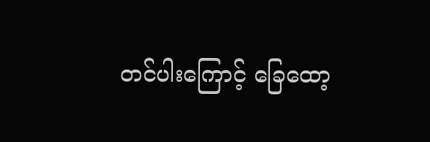တင်ပါးကြောင့် ခြေထော့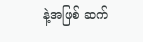နဲ့အဖြစ် ဆက်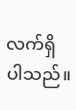လက်ရှိပါသည်။